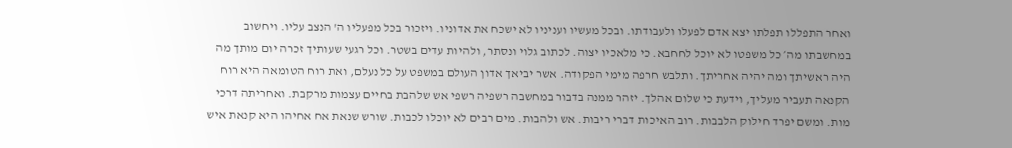ואחר התפללו תפלתו יצא אדם לפעלו ולעבודתו. ובכל מעשיו ועניניו לא ישכח את אדוניו. ויזכור בכל מפעליו ה' הנצב עליו. ויחשוב במחשבתו מה׳ כל משפטו לא יוכל לחחבא. כי מלאכיו יצוה. לכתוב גלוי ונסתר, ולהיות עדים בשטר. וכל רגעי שעותיך זכרה יום מותך מה היה ראשיתך ומה יהיה אחריתך. ותלבש חרפה מימי הפקודה. אשר יביאך אדון העולם במשפט על כל נעלם, ואת רוח הטומאה היא רוח הקנאה תעביר מעליך, וידעת כי שלום אהלך. יזהר ממנה בדבור במחשבה רשפיה רשפי אש שלהבת בחיים עצמות מרקבת. ואחריתה דרכי מות. ומשם יפרד חילוק הלבבות. רוב האיכות דברי ריבות. אש ולהבות. מים רבים לא יוכלו לכבות. שורש שנאת אח אחיהו היא קנאת איש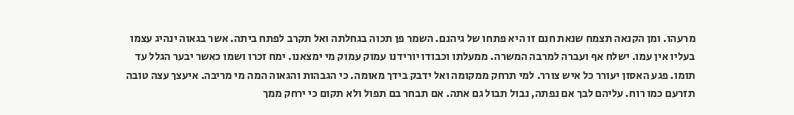מרעהו. ומן הקנאה תצמח שנאת חנם זו היא פתחו של גיהנם. השמר פן תכוה בגחלתה ואל תקרב לפתח ביתה. אשר בגאוה ינהיג עצמו בעליו אין עמו. ישלח אף ועברה למרבה המשרה. ממעלתו וכבודו יורידנו עמוק עמוק מי ימצאנו. ימח זכרו ושמו כאשר יבער הגלל עד תומו. פגע האסון יעורר כל איש צורר. למי תרחק ממקומה ואל ידבק בידך מאומה. כי הגבהות והגאוה המה מי מריבה. איעצך עצה טובה תזרעם כמו רוח. עליהם לבך אם נפתה, נבול תבול גם אתה. אם תבחר בם תפול ולא תקום כי ירחק ממך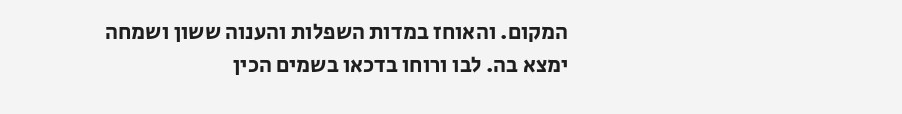המקום. והאוחז במדות השפלות והענוה ששון ושמחה ימצא בה. לבו ורוחו בדכאו בשמים הכין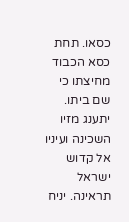כסאו. תחת כסא הכבוד מחיצתו כי שם ביתו. יתענג מזיו השכינה ועיניו אל קדוש ישראל תראינה. יניח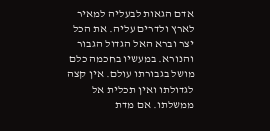אדם הגאות לבעליה למאיר לארץ ולדרים עליה. את הכל יצר וברא האל הגדול הגבור והנורא. במעשיו בחכמה כלם מושל בגבורתו עולם. אין קצה לגדולתו ואין תכלית אל ממשלתו. אם מדת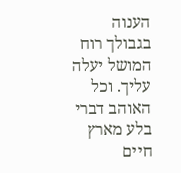הענוה בגבולך רוח המושל יעלה עליך. וכל האוהב דברי בלע מארץ חיים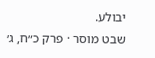יבולע.
שבט מוסר · פרק כ״ח, ג׳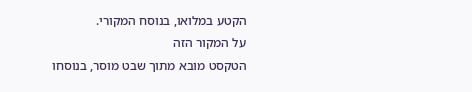הקטע במלואו, בנוסח המקורי.
על המקור הזה
הטקסט מובא מתוך שבט מוסר, בנוסחו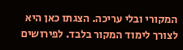המקורי ובלי עריכה. הצגתו כאן היא לצורך לימוד המקור בלבד. לפירושים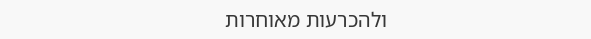ולהכרעות מאוחרות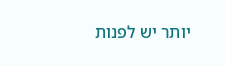יותר יש לפנות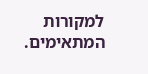למקורות המתאימים.